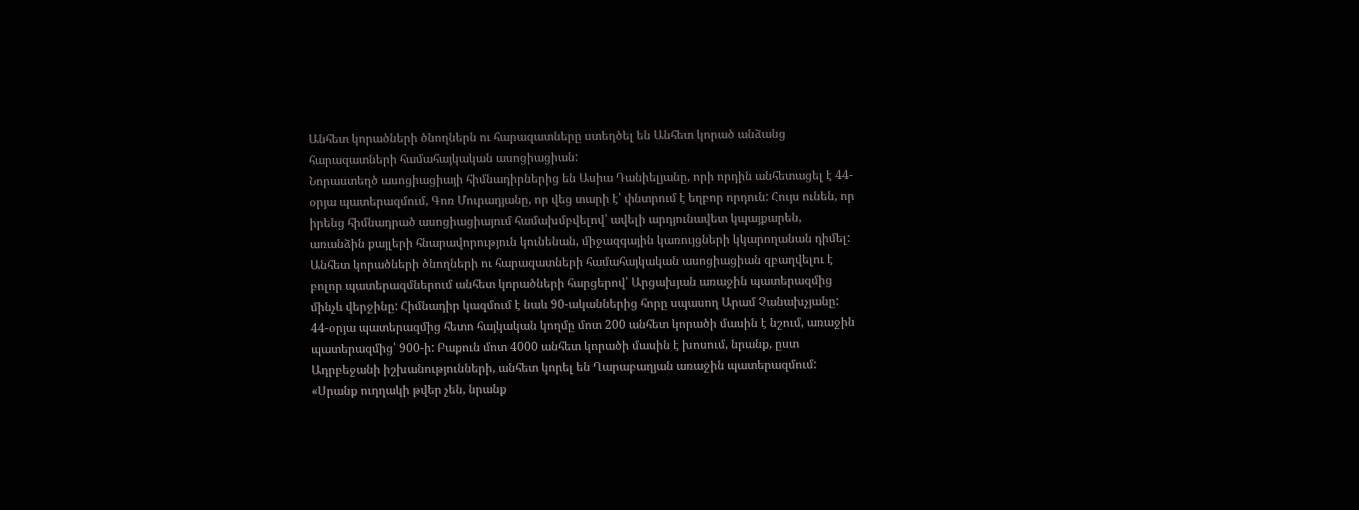Անհետ կորածների ծնողներն ու հարազատները ստեղծել են Անհետ կորած անձանց հարազատների համահայկական ասոցիացիան:
Նորաստեղծ ասոցիացիայի հիմնադիրներից են Ասիա Դանիելյանը, որի որդին անհետացել է 44-օրյա պատերազմում, Գոռ Մուրադյանը, որ վեց տարի է՝ փնտրում է եղբոր որդուն: Հույս ունեն, որ իրենց հիմնադրած ասոցիացիայում համախմբվելով՝ ավելի արդյունավետ կպայքարեն, առանձին քայլերի հնարավորություն կունենան, միջազգային կառույցների կկարողանան դիմել:
Անհետ կորածների ծնողների ու հարազատների համահայկական ասոցիացիան զբաղվելու է բոլոր պատերազմներում անհետ կորածների հարցերով՝ Արցախյան առաջին պատերազմից մինչև վերջինը: Հիմնադիր կազմում է նաև 90-ականներից հորը սպասող Արամ Չանախչյանը:
44-օրյա պատերազմից հետո հայկական կողմը մոտ 200 անհետ կորածի մասին է նշում, առաջին պատերազմից՝ 900-ի: Բաքուն մոտ 4000 անհետ կորածի մասին է խոսում, նրանք, ըստ Ադրբեջանի իշխանությունների, անհետ կորել են Ղարաբաղյան առաջին պատերազմում:
«Սրանք ուղղակի թվեր չեն, նրանք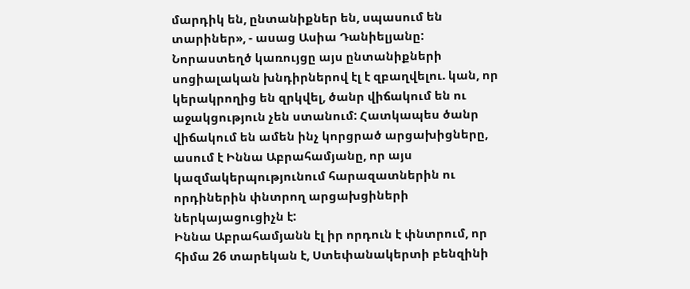մարդիկ են, ընտանիքներ են, սպասում են տարիներ», - ասաց Ասիա Դանիելյանը:
Նորաստեղծ կառույցը այս ընտանիքների սոցիալական խնդիրներով էլ է զբաղվելու. կան, որ կերակրողից են զրկվել, ծանր վիճակում են ու աջակցություն չեն ստանում: Հատկապես ծանր վիճակում են ամեն ինչ կորցրած արցախիցները, ասում է Իննա Աբրահամյանը, որ այս կազմակերպությունում հարազատներին ու որդիներին փնտրող արցախցիների ներկայացուցիչն է:
Իննա Աբրահամյանն էլ իր որդուն է փնտրում, որ հիմա 26 տարեկան է, Ստեփանակերտի բենզինի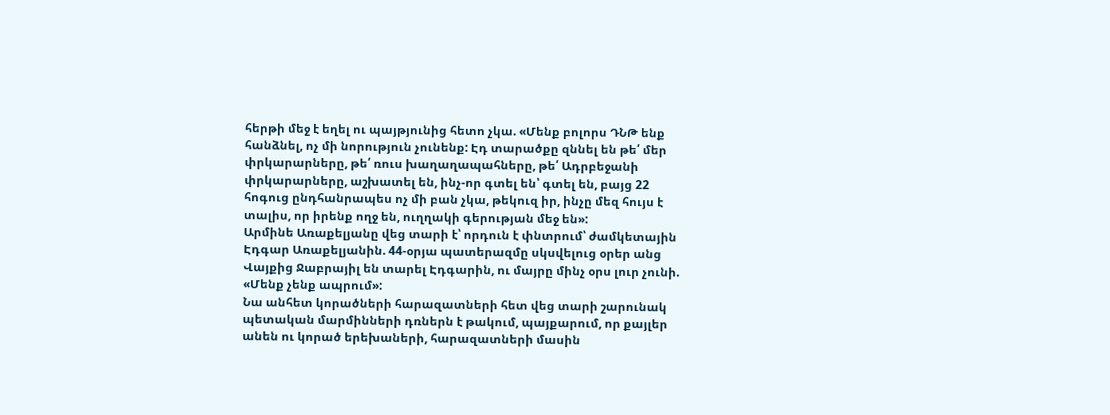հերթի մեջ է եղել ու պայթյունից հետո չկա. «Մենք բոլորս ԴՆԹ ենք հանձնել, ոչ մի նորություն չունենք: Էդ տարածքը զննել են թե՛ մեր փրկարարները, թե՛ ռուս խաղաղապահները, թե՛ Ադրբեջանի փրկարարները, աշխատել են, ինչ-որ գտել են՝ գտել են, բայց 22 հոգուց ընդհանրապես ոչ մի բան չկա, թեկուզ իր, ինչը մեզ հույս է տալիս, որ իրենք ողջ են, ուղղակի գերության մեջ են»:
Արմինե Առաքելյանը վեց տարի է՝ որդուն է փնտրում՝ ժամկետային Էդգար Առաքելյանին. 44-օրյա պատերազմը սկսվելուց օրեր անց Վայքից Ջաբրայիլ են տարել Էդգարին, ու մայրը մինչ օրս լուր չունի. «Մենք չենք ապրում»:
Նա անհետ կորածների հարազատների հետ վեց տարի շարունակ պետական մարմինների դռներն է թակում, պայքարում, որ քայլեր անեն ու կորած երեխաների, հարազատների մասին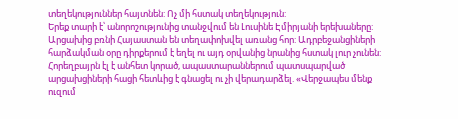տեղեկություններ հայտնեն: Ոչ մի հստակ տեղեկություն:
Երեք տարի է՝ անորոշությունից տանջվում են Լուսինե Էմիրյանի երեխաները: Արցախից բռնի Հայաստան են տեղափոխվել առանց հոր: Ադրբեջանցիների հարձակման օրը դիրքերում է եղել ու այդ օրվանից նրանից հստակ լուր չունեն:
Հորեղբայրն էլ է անհետ կորած, ապաստարաններում պատսպարված արցախցիների հացի հետևից է գնացել ու չի վերադարձել. «Վերջապես մենք ուզում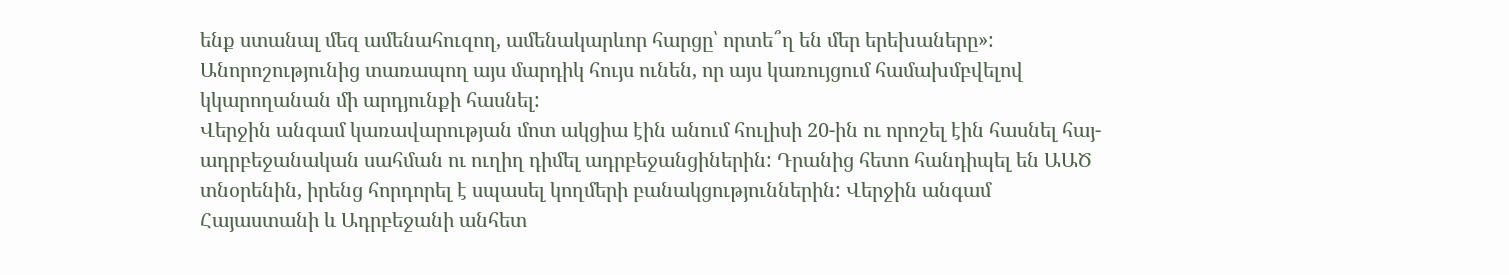ենք ստանալ մեզ ամենահուզող, ամենակարևոր հարցը՝ որտե՞ղ են մեր երեխաները»:
Անորոշությունից տառապող այս մարդիկ հույս ունեն, որ այս կառույցում համախմբվելով կկարողանան մի արդյունքի հասնել:
Վերջին անգամ կառավարության մոտ ակցիա էին անում հուլիսի 20-ին ու որոշել էին հասնել հայ-ադրբեջանական սահման ու ուղիղ դիմել ադրբեջանցիներին: Դրանից հետո հանդիպել են ԱԱԾ տնօրենին, իրենց հորդորել է սպասել կողմերի բանակցություններին: Վերջին անգամ Հայաստանի և Ադրբեջանի անհետ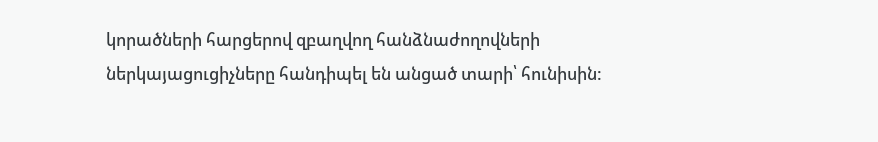կորածների հարցերով զբաղվող հանձնաժողովների ներկայացուցիչները հանդիպել են անցած տարի՝ հունիսին: